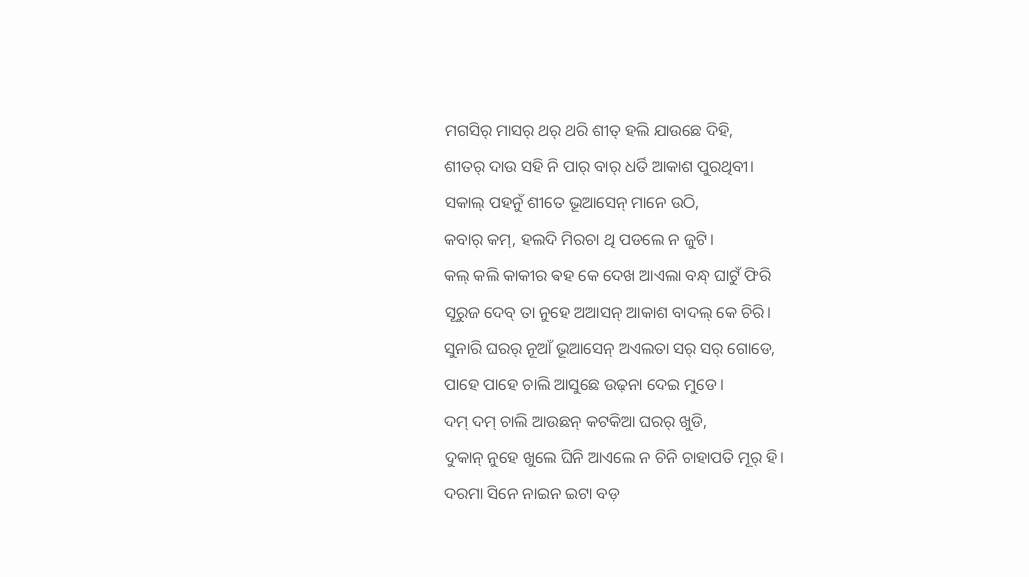ମଗସିର୍ ମାସର୍ ଥର୍ ଥରି ଶୀତ୍ ହଲି ଯାଉଛେ ଦିହି,
ଶୀତର୍ ଦାଉ ସହି ନି ପାର୍ ବାର୍ ଧର୍ତି ଆକାଶ ପୁରଥିବୀ।
ସକାଲ୍ ପହନୁଁ ଶୀତେ ଭୂଆସେନ୍ ମାନେ ଉଠି,
କବାର୍ କମ୍, ହଲଦି ମିରଚା ଥି ପଡଲେ ନ ଜୁଟି।
କଲ୍ କଲି କାକୀର ଵହ କେ ଦେଖ ଆଏଲା ବନ୍ଧ୍ ଘାଟୁଁ ଫିରି
ସୂରୁଜ ଦେବ୍ ତା ନୁହେ ଅଆସନ୍ ଆକାଶ ବାଦଲ୍ କେ ଚିରି।
ସୁନାରି ଘରର୍ ନୂଆଁ ଭୂଆସେନ୍ ଅଏଲତା ସର୍ ସର୍ ଗୋଡେ,
ପାହେ ପାହେ ଚାଲି ଆସୁଛେ ଉଢ଼ନା ଦେଇ ମୁଡେ।
ଦମ୍ ଦମ୍ ଚାଲି ଆଉଛନ୍ କଟକିଆ ଘରର୍ ଖୁଡି,
ଦୁକାନ୍ ନୁହେ ଖୁଲେ ଘିନି ଆଏଲେ ନ ଚିନି ଚାହାପତି ମୂର୍ ହି।
ଦରମା ସିନେ ନାଇନ ଇଟା ବଡ଼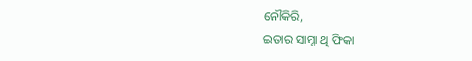ନୌକିରି,
ଇତାର ସାମ୍ନା ଥି ଫିକା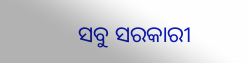ସବୁ ସରକାରୀ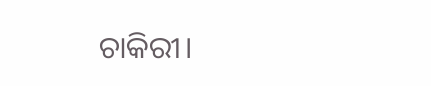ଚାକିରୀ।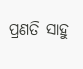ପ୍ରଣତି ସାହୁ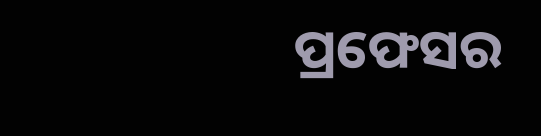ପ୍ରଫେସର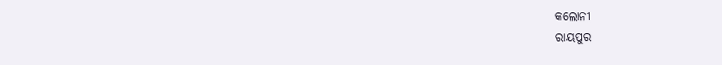କଲୋନୀ
ରାୟପୁର